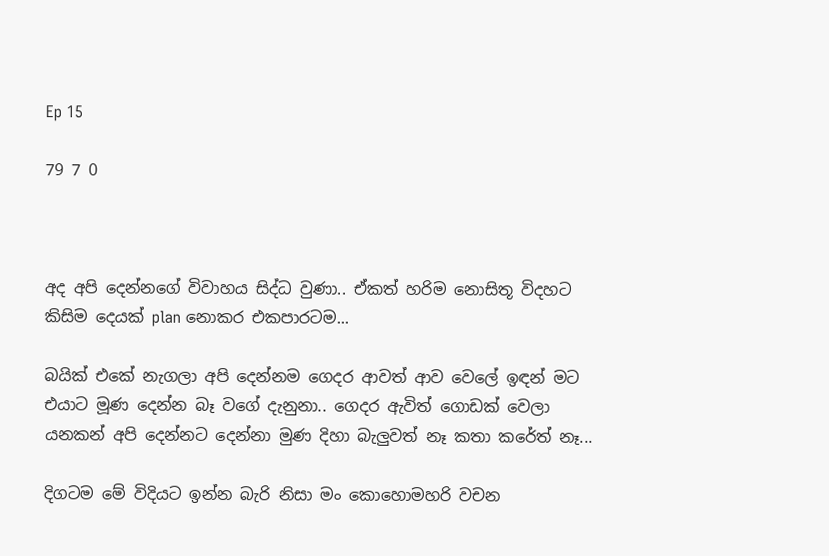Ep 15

79 7 0



අද අපි දෙන්නගේ විවාහය සිද්ධ වුණා.. ඒකත් හරිම නොසිතූ විදහට කිසිම දෙයක් plan නොකර එකපාරටම...

බයික් එකේ නැගලා අපි දෙන්නම ගෙදර ආවත් ආව වෙලේ ඉඳන් මට එයාට මූණ දෙන්න බෑ වගේ දැනුනා.. ගෙදර ඇවිත් ගොඩක් වෙලා යනකන් අපි දෙන්නට දෙන්නා මුණ දිහා බැලුවත් නෑ කතා කරේත් නෑ...

දිගටම මේ විදියට ඉන්න බැරි නිසා මං කොහොමහරි වචන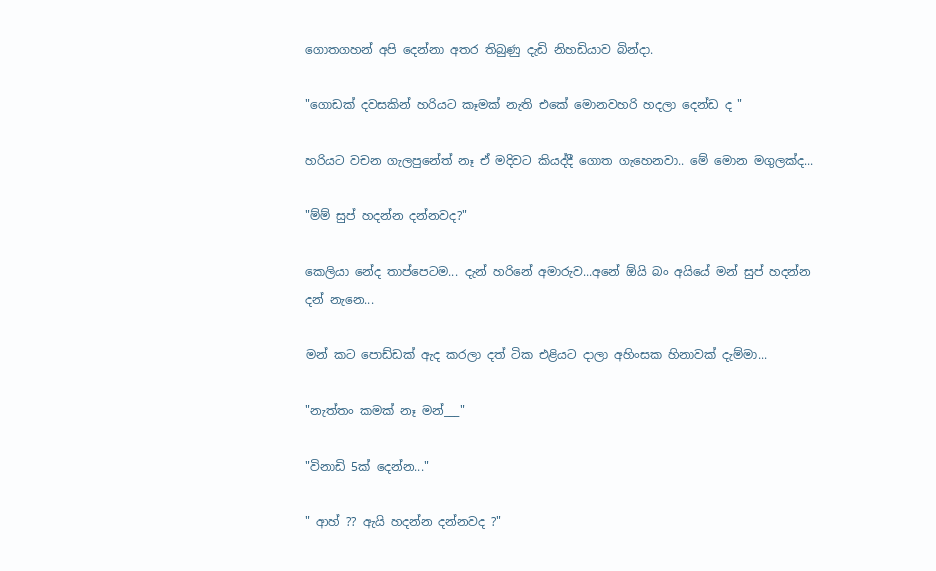ගොතගහන් අපි දෙන්නා අතර තිබුණු දැඩි නිහඩියාව බින්දා.

"ගොඩක් දවසකින් හරියට කෑමක් නැති එකේ මොනවහරි හදලා දෙන්ඩ ද "

හරියට වචන ගැලපුනේත් නෑ ඒ මදිවට කියද්දී ගොත ගැහෙනවා.. මේ මොන මගුලක්ද...

"ම්ම් සුප් හදන්න දන්නවද?"

කෙලියා නේද තාප්පෙටම... දැන් හරිනේ අමාරුව...අනේ ඕයි බං අයියේ මන් සුප් හදන්න දන් නැනෙ...

මන් කට පොඩ්ඩක් ඇද කරලා දත් ටික එළියට දාලා අහිංසක හිනාවක් දැම්මා...

"නැත්තං කමක් නෑ මන්___"

"විනාඩි 5ක් දෙන්න..."

" ආහ් ?? ඇයි හදන්න දන්නවද ?"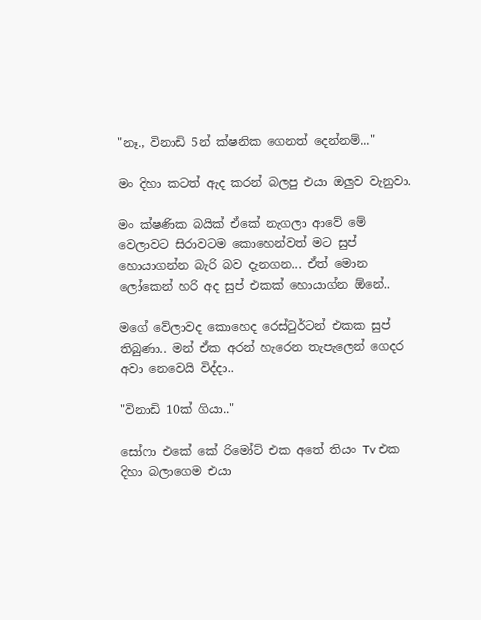"නෑ., විනාඩි 5න් ක්ෂනික ගෙනත් දෙන්නම්..."

මං දිහා කටත් ඇද කරන් බලපු එයා ඔලුව වැනුවා.

මං ක්ෂණික බයික් ඒකේ නැගලා ආවේ මේ වෙලාවට සිරාවටම කොහෙන්වත් මට සුප් හොයාගන්න බැරි බව දැනගන... ඒත් මොන ලෝකෙන් හරි අද සුප් එකක් හොයාග්න ඕනේ..

මගේ වේලාවද කොහෙද රෙස්ටුර්ටන් එකක සුප් තිබුණා.. මන් ඒක අරන් හැරෙන තැපැලෙන් ගෙදර අවා නෙවෙයි විද්දා..

"විනාඩි 10ක් ගියා.."

සෝෆා එකේ කේ රිමෝට් එක අතේ තියං Tv එක දිහා බලාගෙම එයා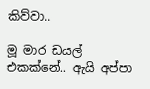කිව්වා..

මූ මාර ඩයල් එකක්නේ.. ඇයි අප්පා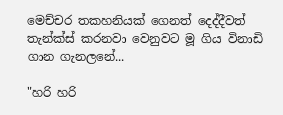මෙච්චර තකහනියක් ගෙනත් දෙද්දීවත් තැන්ක්ස් කරනවා වෙනුවට මූ ගිය විනාඩි ගාන ගැනලනේ...

"හරි හරි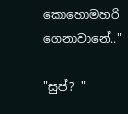කොහොමහරි ගෙනාවානේ.."

"සුප්? "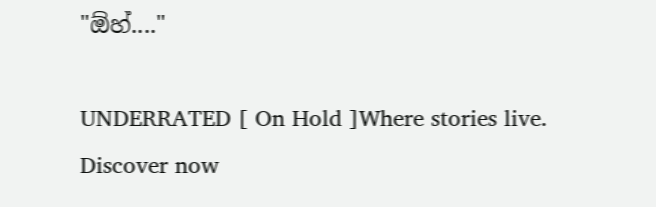"ඕහ්...."

UNDERRATED [ On Hold ]Where stories live. Discover now